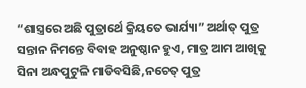“ଶାସ୍ତ୍ରରେ ଅଛି ପୁତ୍ରାର୍ଥେ କ୍ରିୟତେ ଭାର୍ଯ୍ୟା” ଅର୍ଥାତ୍ ପୁତ୍ର ସନ୍ତାନ ନିମନ୍ତେ ବିବାହ ଅନୁଷ୍ଠାନ ହୁଏ, ମାତ୍ର ଆମ ଆଖିକୁ ସିନା ଅନ୍ଧପୁଟୁଳି ମାଡିବସିଛି,ନଚେତ୍ ପୁତ୍ର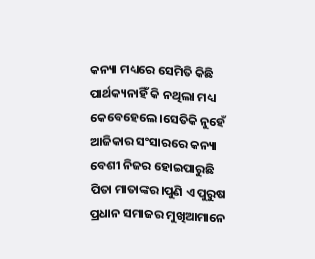କନ୍ୟା ମଧ୍ୟରେ ସେମିତି କିଛି ପାର୍ଥକ୍ୟନାହିଁ କି ନଥିଲା ମଧ୍ୟ କେବେହେଲେ।ସେତିକି ନୁହେଁ ଆଜିକାର ସଂସାରରେ କନ୍ୟା ବେଶୀ ନିଜର ହୋଇପାରୁଛି ପିତା ମାତାଙ୍କର।ପୁଣି ଏ ପୁରୁଷ ପ୍ରଧାନ ସମାଜର ମୁଖିଆମାନେ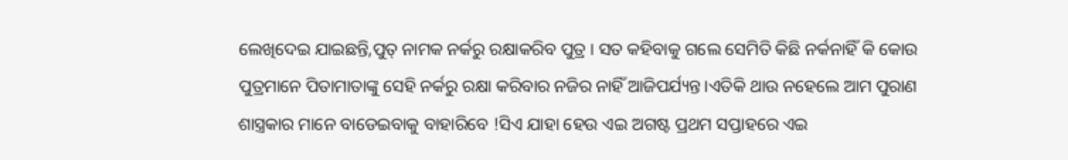ଲେଖିଦେଇ ଯାଇଛନ୍ତି,ପୁତ୍ ନାମକ ନର୍କରୁ ରକ୍ଷାକରିବ ପୁତ୍ର । ସତ କହିବାକୁ ଗଲେ ସେମିତି କିଛି ନର୍କନାହିଁ କି କୋଉ ପୁତ୍ରମାନେ ପିତାମାତାଙ୍କୁ ସେହି ନର୍କରୁ ରକ୍ଷା କରିବାର ନଜିର ନାହିଁ ଆଜିପର୍ଯ୍ୟନ୍ତ।ଏତିକି ଥାଉ ନହେଲେ ଆମ ପୁରାଣ ଶାସ୍ତ୍ରକାର ମାନେ ବାଡେଇବାକୁ ବାହାରିବେ !ସିଏ ଯାହା ହେଉ ଏଇ ଅଗଷ୍ଟ ପ୍ରଥମ ସପ୍ତାହରେ ଏଇ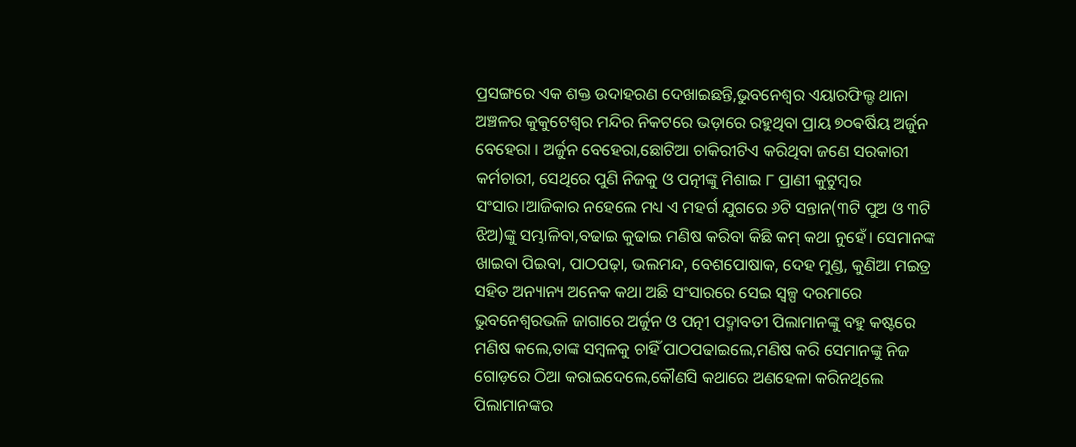ପ୍ରସଙ୍ଗରେ ଏକ ଶକ୍ତ ଉଦାହରଣ ଦେଖାଇଛନ୍ତି,ଭୁବନେଶ୍ୱର ଏୟାରଫିଲ୍ଡ ଥାନା ଅଞ୍ଚଳର କୁକୁଟେଶ୍ଵର ମନ୍ଦିର ନିକଟରେ ଭଡ଼ାରେ ରହୁଥିବା ପ୍ରାୟ ୭୦ଵର୍ଷିୟ ଅର୍ଜୁନ ବେହେରା । ଅର୍ଜୁନ ବେହେରା,ଛୋଟିଆ ଚାକିରୀଟିଏ କରିଥିବା ଜଣେ ସରକାରୀ କର୍ମଚାରୀ, ସେଥିରେ ପୁଣି ନିଜକୁ ଓ ପତ୍ନୀଙ୍କୁ ମିଶାଇ ୮ ପ୍ରାଣୀ କୁଟୁମ୍ବର ସଂସାର।ଆଜିକାର ନହେଲେ ମଧ୍ୟ ଏ ମହର୍ଗ ଯୁଗରେ ୬ଟି ସନ୍ତାନ(୩ଟି ପୁଅ ଓ ୩ଟି ଝିଅ)ଙ୍କୁ ସମ୍ଭାଳିବା,ବଢାଇ କୁଢାଇ ମଣିଷ କରିବା କିଛି କମ୍ କଥା ନୁହେଁ। ସେମାନଙ୍କ ଖାଇବା ପିଇବା, ପାଠପଢ଼ା, ଭଲମନ୍ଦ, ବେଶପୋଷାକ, ଦେହ ମୁଣ୍ଡ, କୁଣିଆ ମଇତ୍ର ସହିତ ଅନ୍ୟାନ୍ୟ ଅନେକ କଥା ଅଛି ସଂସାରରେ ସେଇ ସ୍ବଳ୍ପ ଦରମାରେ ଭୁବନେଶ୍ୱରଭଳି ଜାଗାରେ ଅର୍ଜୁନ ଓ ପତ୍ନୀ ପଦ୍ମାବତୀ ପିଲାମାନଙ୍କୁ ବହୁ କଷ୍ଟରେ ମଣିଷ କଲେ,ତାଙ୍କ ସମ୍ବଳକୁ ଚାହିଁ ପାଠପଢାଇଲେ,ମଣିଷ କରି ସେମାନଙ୍କୁ ନିଜ ଗୋଡ଼ରେ ଠିଆ କରାଇଦେଲେ,କୌଣସି କଥାରେ ଅଣହେଳା କରିନଥିଲେ ପିଲାମାନଙ୍କର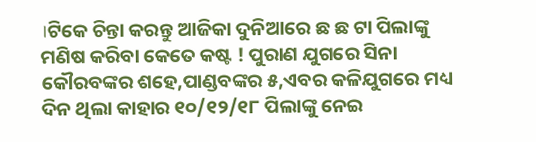।ଟିକେ ଚିନ୍ତା କରନ୍ତୁ ଆଜିକା ଦୁନିଆରେ ଛ ଛ ଟା ପିଲାଙ୍କୁ ମଣିଷ କରିବା କେତେ କଷ୍ଟ ! ପୁରାଣ ଯୁଗରେ ସିନା କୌରବଙ୍କର ଶହେ,ପାଣ୍ଡବଙ୍କର ୫,ଏବର କଳିଯୁଗରେ ମଧ୍ୟ ଦିନ ଥିଲା କାହାର ୧୦/୧୨/୧୮ ପିଲାଙ୍କୁ ନେଇ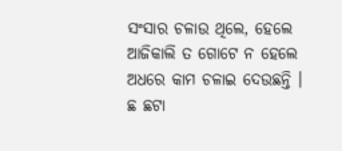ସଂସାର ଚଳାଉ ଥିଲେ, ହେଲେ ଆଜିକାଲି ତ ଗୋଟେ ନ ହେଲେ ଅଧରେ କାମ ଚଳାଇ ଦେଉଛନ୍ତି । ଛ ଛଟା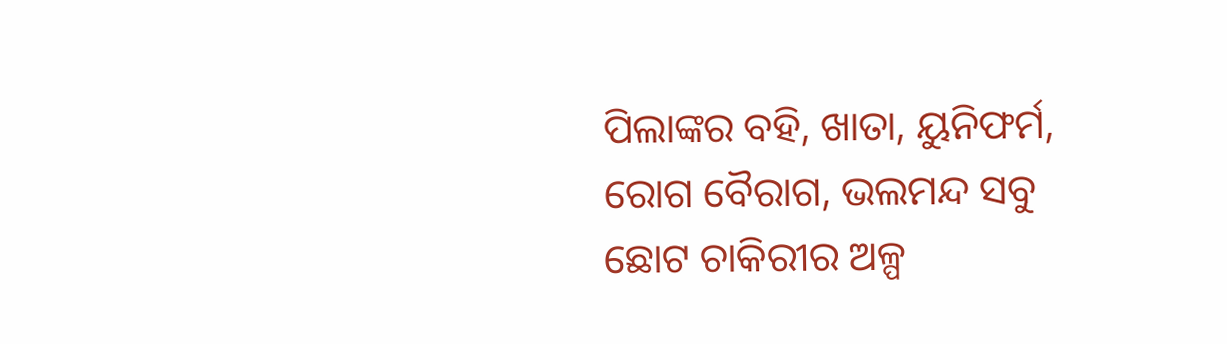ପିଲାଙ୍କର ବହି, ଖାତା, ୟୁନିଫର୍ମ, ରୋଗ ବୈରାଗ, ଭଲମନ୍ଦ ସବୁ ଛୋଟ ଚାକିରୀର ଅଳ୍ପ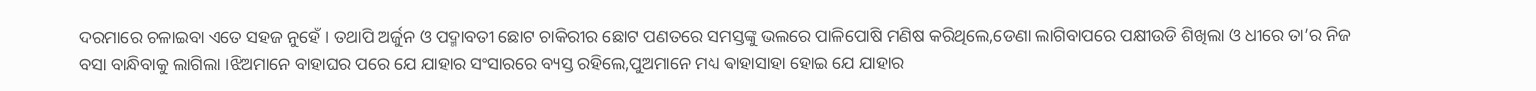ଦରମାରେ ଚଳାଇବା ଏତେ ସହଜ ନୁହେଁ । ତଥାପି ଅର୍ଜୁନ ଓ ପଦ୍ମାବତୀ ଛୋଟ ଚାକିରୀର ଛୋଟ ପଣତରେ ସମସ୍ତଙ୍କୁ ଭଲରେ ପାଳିପୋଷି ମଣିଷ କରିଥିଲେ,ଡେଣା ଲାଗିବାପରେ ପକ୍ଷୀଉଡି ଶିଖିଲା ଓ ଧୀରେ ତା’ର ନିଜ ବସା ବାନ୍ଧିବାକୁ ଲାଗିଲା ।ଝିଅମାନେ ବାହାଘର ପରେ ଯେ ଯାହାର ସଂସାରରେ ବ୍ୟସ୍ତ ରହିଲେ,ପୁଅମାନେ ମଧ୍ୟ ଵାହାସାହା ହୋଇ ଯେ ଯାହାର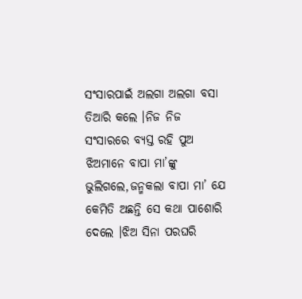ସଂସାରପାଇଁ ଅଲଗା ଅଲଗା ବସା ତିଆରି କଲେ ।ନିଜ ନିଜ ସଂସାରରେ ବ୍ୟସ୍ତ ରହି ପୁଅ ଝିଅମାନେ ବାପା ମା’ଙ୍କୁ ଭୁଲିଗଲେ,ଜନ୍ମକଲା ବାପା ମା’ ଯେ କେମିତି ଅଛନ୍ତି ସେ କଥା ପାଶୋରି ଦେଲେ ।ଝିଅ ସିନା ପରଘରି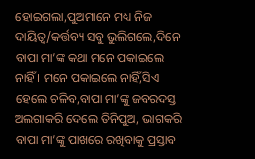ହୋଇଗଲା,ପୁଅମାନେ ମଧ୍ୟ ନିଜ ଦାୟିତ୍ୱ/କର୍ତ୍ତବ୍ୟ ସବୁ ଭୁଲିଗଲେ,ଦିନେ ବାପା ମା’ଙ୍କ କଥା ମନେ ପକାଇଲେ ନାହିଁ । ମନେ ପକାଇଲେ ନାହିଁ,ସିଏ ହେଲେ ଚଳିବ,ବାପା ମା’ଙ୍କୁ ଜବରଦସ୍ତ ଅଲଗାକରି ଦେଲେ ତିନିପୁଅ, ଭାଗକରି ବାପା ମା’ଙ୍କୁ ପାଖରେ ରଖିବାକୁ ପ୍ରସ୍ତାବ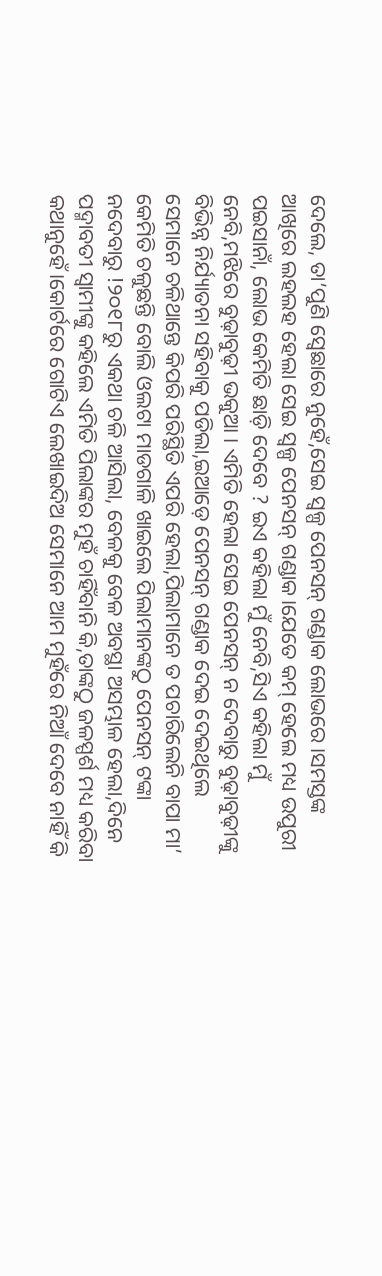ଦେଲେ, ତା’ପୁଣି ସ୍ବେଛାରେ ନୁହେଁ,ସେଇ ସ୍ବଳ୍ପ ପେନସନ୍ ଗଣ୍ଡାକ ଲୋଭରେ ।ସମସ୍ତଙ୍କ ଆଖିରେ ଲହଲହ ହେଲା ସେଇ ସ୍ବଳ୍ପ ପେନସନ୍ ଗଣ୍ଡାକ।ଯେତେ କମ୍ ହେଲେ ମଧ୍ୟ ଉପୁରୀ ପଇସାନାଁ, ଲୋଭ କେମିତି ଛାଡ଼ି ଦେବେ ? ଇଏ କହିଲା ମୁଁ ନେବି,ସିଏ କହିଲା ମୁଁ ନେବି,ମଝିରେ ବୁଢ଼ାବୁଢ଼ୀ ଭକୁଆ । ଏମିତି ହେଲା ସେଇ ପେନସନ୍ ନ ଦେବାରୁ ବୁଢ଼ାବୁଢ଼ୀଙ୍କୁ ବିଭିନ୍ନ ନିର୍ଯ୍ୟାତନା ସହିବାକୁ ପଡିଲା,ଇଆଡ଼େ ପେନସନ୍ ଗଣ୍ଡାକ ଦେଇ ଦେଇଥିଲେ ସେମାନେ ଚଳିଥାନ୍ତେ କିପରି ପରିସ୍ଥିତି ଏପରି ହେଲା,ପିଲାମାନେ ତ ପଚାରିଲେନି ବାପା ମା’ କେମିତି ଚଳୁଛନ୍ତି ବୋଲି ଓଲଟା ମାଡଗାଳି ଖାଇଲେ ପିଲାମାନଙ୍କଠୁ ପେନସନ୍ ଟଙ୍କା ନଦେବାରୁ !୨୦୧୮ରୁ ଏକଥା ଚଳି ଆସିଲା, ବେଳକୁ ବେଳ ଅବସ୍ଥା ଅସମ୍ଭାଳ ହେଲା,ଦିନେ ପଦ୍ମାବତୀ ସ୍ବାମୀଙ୍କୁ କହିଲେ ଏମିତି ପିଲାଙ୍କର ମୁହଁ ଚାହିଁବାନି କି,ତାଙ୍କଠୁ ଜଳସ୍ପର୍ଶ ମଧ୍ୟ କରିବା କଥାନୁହେଁ।କୋର୍ଟରେ ଗୋଟିଏ ଲେଖାଇଦିଅ ସେମାନେ ଆମ ମୁହଁରେ ନିଆଁ ଦେବେ ନାହିଁ କି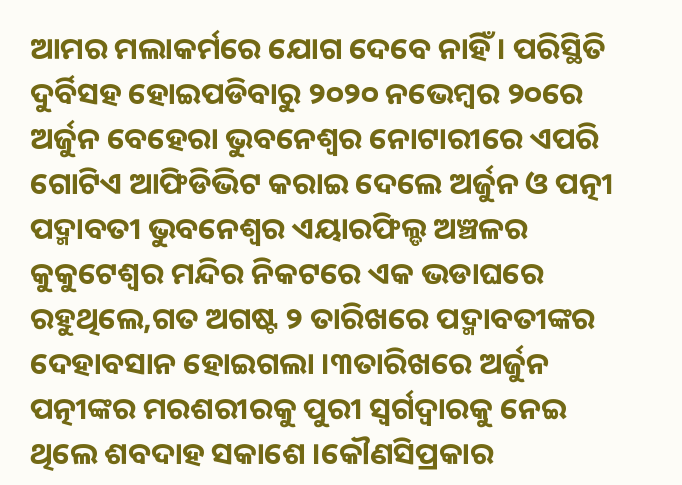ଆମର ମଲାକର୍ମରେ ଯୋଗ ଦେବେ ନାହିଁ । ପରିସ୍ଥିତି ଦୁର୍ବିସହ ହୋଇପଡିବାରୁ ୨୦୨୦ ନଭେମ୍ବର ୨୦ରେ ଅର୍ଜୁନ ବେହେରା ଭୁବନେଶ୍ୱର ନୋଟାରୀରେ ଏପରି ଗୋଟିଏ ଆଫିଡିଭିଟ କରାଇ ଦେଲେ ଅର୍ଜୁନ ଓ ପତ୍ନୀ ପଦ୍ମାବତୀ ଭୁବନେଶ୍ୱର ଏୟାରଫିଲ୍ଡ ଅଞ୍ଚଳର କୁକୁଟେଶ୍ଵର ମନ୍ଦିର ନିକଟରେ ଏକ ଭଡାଘରେ ରହୁଥିଲେ,ଗତ ଅଗଷ୍ଟ ୨ ତାରିଖରେ ପଦ୍ମାବତୀଙ୍କର ଦେହାବସାନ ହୋଇଗଲା ।୩ତାରିଖରେ ଅର୍ଜୁନ ପତ୍ନୀଙ୍କର ମରଶରୀରକୁ ପୁରୀ ସ୍ୱର୍ଗଦ୍ୱାରକୁ ନେଇ ଥିଲେ ଶବଦାହ ସକାଶେ ।କୌଣସିପ୍ରକାର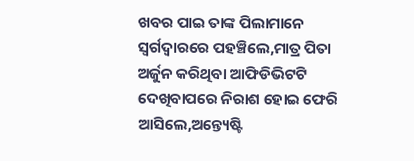ଖବର ପାଇ ତାଙ୍କ ପିଲାମାନେ ସ୍ଵର୍ଗଦ୍ଵାରରେ ପହଞ୍ଚିଲେ,ମାତ୍ର ପିତା ଅର୍ଜୁନ କରିଥିବା ଆଫିଡିଭିଟଟି ଦେଖିବାପରେ ନିରାଶ ହୋଇ ଫେରି ଆସିଲେ,ଅନ୍ତ୍ୟେଷ୍ଟି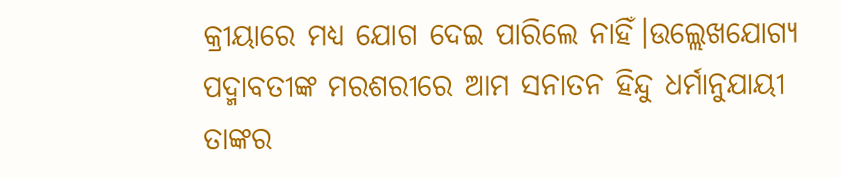କ୍ରୀୟାରେ ମଧ୍ୟ ଯୋଗ ଦେଇ ପାରିଲେ ନାହିଁ।ଉଲ୍ଲେଖଯୋଗ୍ୟ ପଦ୍ମାବତୀଙ୍କ ମରଶରୀରେ ଆମ ସନାତନ ହିନ୍ଦୁ ଧର୍ମାନୁଯାୟୀ ତାଙ୍କର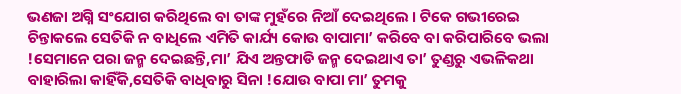ଭଣଜା ଅଗ୍ନି ସଂଯୋଗ କରିଥିଲେ ବା ତାଙ୍କ ମୁହଁରେ ନିଆଁ ଦେଇଥିଲେ । ଟିକେ ଗଭୀରେଇ ଚିନ୍ତାକଲେ ସେତିକି ନ ବାଧିଲେ ଏମିତି କାର୍ଯ୍ୟ କୋଉ ବାପାମା’ କରିବେ ବା କରିପାରିବେ ଭଲା !ସେମାନେ ପରା ଜନ୍ମ ଦେଇଛନ୍ତି,ମା’ ଯିଏ ଅନ୍ତଫାଡି ଜନ୍ମ ଦେଇଥାଏ ତା’ ତୁଣ୍ଡରୁ ଏଭଳିକଥା ବାହାରିଲା କାହିଁକି,ସେତିକି ବାଧିବାରୁ ସିନା !ଯୋଉ ବାପା ମା’ ତୁମକୁ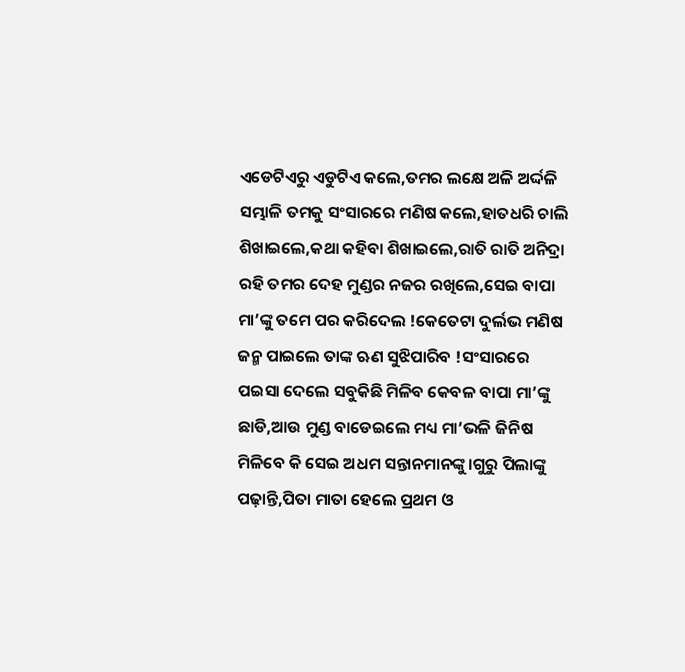ଏଡେଟିଏରୁ ଏଡୁଟିଏ କଲେ,ତମର ଲକ୍ଷେ ଅଳି ଅର୍ଦ୍ଦଳି ସମ୍ଭାଳି ତମକୁ ସଂସାରରେ ମଣିଷ କଲେ,ହାତଧରି ଚାଲି ଶିଖାଇଲେ,କଥା କହିବା ଶିଖାଇଲେ,ରାତି ରାତି ଅନିଦ୍ରା ରହି ତମର ଦେହ ମୁଣ୍ଡର ନଜର ରଖିଲେ,ସେଇ ବାପା ମା’ଙ୍କୁ ତମେ ପର କରିଦେଲ !କେତେଟା ଦୁର୍ଲଭ ମଣିଷ ଜନ୍ମ ପାଇଲେ ତାଙ୍କ ଋଣ ସୁଝିପାରିବ !ସଂସାରରେ ପଇସା ଦେଲେ ସବୁକିଛି ମିଳିବ କେବଳ ବାପା ମା’ଙ୍କୁ ଛାଡି,ଆଉ ମୁଣ୍ଡ ବାଡେଇଲେ ମଧ୍ୟ ମା’ଭଳି ଜିନିଷ ମିଳିବେ କି ସେଇ ଅଧମ ସନ୍ତାନମାନଙ୍କୁ।ଗୁରୁ ପିଲାଙ୍କୁ ପଢ଼ାନ୍ତି,ପିତା ମାତା ହେଲେ ପ୍ରଥମ ଓ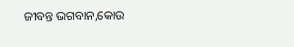ଜୀବନ୍ତ ଭଗବାନ,କୋଉ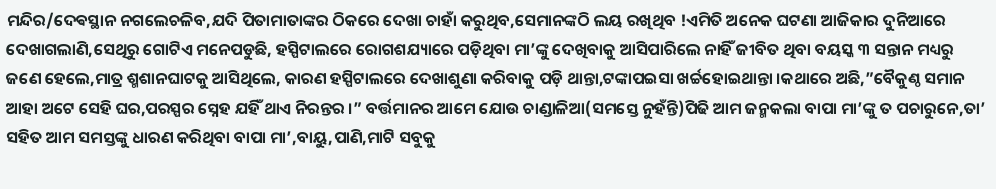ମନ୍ଦିର/ଦେଵସ୍ଥାନ ନଗଲେଚଳିବ,ଯଦି ପିତାମାତାଙ୍କର ଠିକରେ ଦେଖା ଚାହାଁ କରୁଥିବ,ସେମାନଙ୍କଠି ଲୟ ରଖିଥିବ !ଏମିତି ଅନେକ ଘଟଣା ଆଜିକାର ଦୁନିଆରେ ଦେଖାଗଲାଣି,ସେଥିରୁ ଗୋଟିଏ ମନେପଡୁଛି, ହସ୍ପିଟାଲରେ ରୋଗଶଯ୍ୟାରେ ପଡ଼ିଥିବା ମା’ଙ୍କୁ ଦେଖିବାକୁ ଆସିପାରିଲେ ନାହିଁ ଜୀବିତ ଥିବା ବୟସ୍କ ୩ ସନ୍ତାନ ମଧ୍ୟରୁ ଜଣେ ହେଲେ,ମାତ୍ର ଶ୍ମଶାନଘାଟକୁ ଆସିଥିଲେ, କାରଣ ହସ୍ପିଟାଲରେ ଦେଖାଶୁଣା କରିବାକୁ ପଡ଼ି ଥାନ୍ତା,ଟଙ୍କାପଇସା ଖର୍ଚ୍ଚହୋଇଥାନ୍ତା ।କଥାରେ ଅଛି,”ବୈକୁଣ୍ଠ ସମାନ ଆହା ଅଟେ ସେହି ଘର,ପରସ୍ପର ସ୍ନେହ ଯହିଁ ଥାଏ ନିରନ୍ତର ।” ବର୍ତ୍ତମାନର ଆମେ ଯୋଉ ଚାଣ୍ଡାଳିଆ(ସମସ୍ତେ ନୁହଁନ୍ତି)ପିଢି ଆମ ଜନ୍ମକଲା ବାପା ମା’ଙ୍କୁ ତ ପଚାରୁନେ,ତା’ ସହିତ ଆମ ସମସ୍ତଙ୍କୁ ଧାରଣ କରିଥିବା ବାପା ମା’,ବାୟୁ,ପାଣି,ମାଟି ସବୁକୁ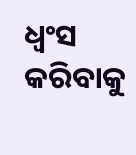ଧ୍ୱଂସ କରିବାକୁ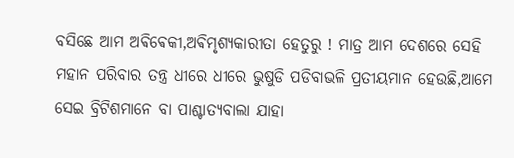ବସିଛେ ଆମ ଅଵିଵେକୀ,ଅଵିମୃଶ୍ୟକାରୀତା ହେତୁରୁ ! ମାତ୍ର ଆମ ଦେଶରେ ସେହି ମହାନ ପରିବାର ତନ୍ତ୍ର ଧୀରେ ଧୀରେ ଭୁଷୁଡି ପଡିବାଭଳି ପ୍ରତୀୟମାନ ହେଉଛି,ଆମେ ସେଇ ବ୍ରିଟିଶମାନେ ବା ପାଶ୍ଚାତ୍ୟବାଲା ଯାହା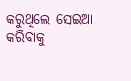କରୁଥିଲେ ସେଇଆ କରିବାକୁ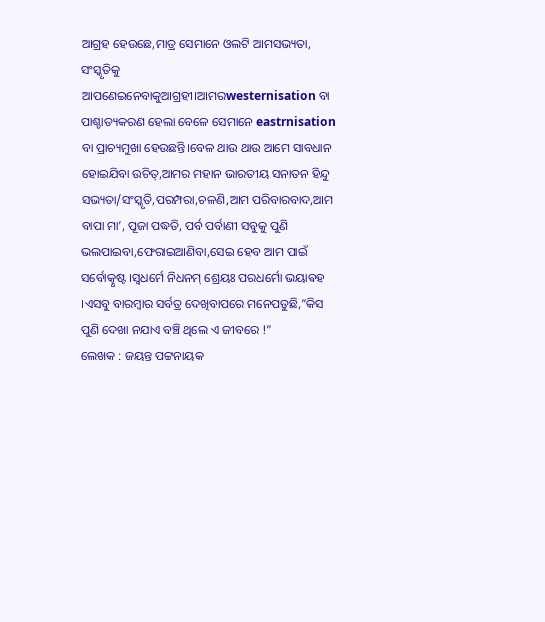ଆଗ୍ରହ ହେଉଛେ,ମାତ୍ର ସେମାନେ ଓଲଟି ଆମସଭ୍ୟତା, ସଂସ୍କୃତିକୁ ଆପଣେଇନେବାକୁଆଗ୍ରହୀ।ଆମରwesternisation ବା ପାଶ୍ଚାତ୍ୟକରଣ ହେଲା ବେଳେ ସେମାନେ eastrnisation ବା ପ୍ରାଚ୍ୟମୁଖା ହେଉଛନ୍ତି।ବେଳ ଥାଉ ଥାଉ ଆମେ ସାବଧାନ ହୋଇଯିବା ଉଚିତ୍,ଆମର ମହାନ ଭାରତୀୟ ସନାତନ ହିନ୍ଦୁ ସଭ୍ୟତା/ସଂସ୍କୃତି,ପରମ୍ପରା,ଚଳଣି,ଆମ ପରିବାରବାଦ,ଆମ ବାପା ମା’, ପୂଜା ପଦ୍ଧତି, ପର୍ବ ପର୍ବାଣୀ ସବୁକୁ ପୁଣି ଭଲପାଇବା,ଫେରାଇଆଣିବା,ସେଇ ହେବ ଆମ ପାଇଁ ସର୍ବୋତ୍କୃଷ୍ଟ ।ସ୍ବଧର୍ମେ ନିଧନମ୍ ଶ୍ରେୟଃ ପରଧର୍ମୋ ଭୟାଵହ ।ଏସବୁ ବାରମ୍ବାର ସର୍ବତ୍ର ଦେଖିବାପରେ ମନେପଡୁଛି,”କିସ ପୁଣି ଦେଖା ନଯାଏ ବଞ୍ଚି ଥିଲେ ଏ ଜୀବରେ !”
ଲେଖକ : ଜୟନ୍ତ ପଟ୍ଟନାୟକ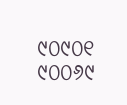୯୦୯୦୧ ୯୦୦୬୯